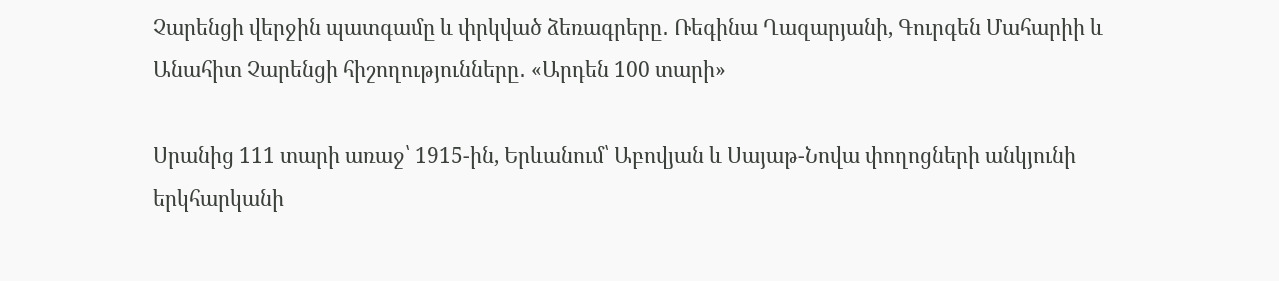Չարենցի վերջին պատգամը և փրկված ձեռագրերը․ Ռեգինա Ղազարյանի, Գուրգեն Մահարիի և Անահիտ Չարենցի հիշողությունները․ «Արդեն 100 տարի»

Սրանից 111 տարի առաջ՝ 1915-ին, Երևանում՝ Աբովյան և Սայաթ-Նովա փողոցների անկյունի երկհարկանի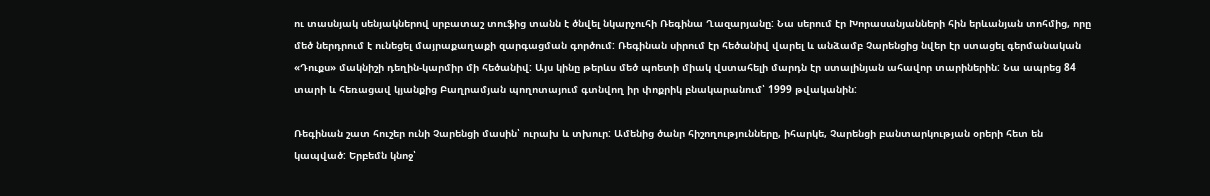ու տասնյակ սենյակներով սրբատաշ տուֆից տանն է ծնվել նկարչուհի Ռեգինա Ղազարյանը: Նա սերում էր Խորասանյանների հին երևանյան տոհմից, որը մեծ ներդրում է ունեցել մայրաքաղաքի զարգացման գործում: Ռեգինան սիրում էր հեծանիվ վարել և անձամբ Չարենցից նվեր էր ստացել գերմանական «Դուքս» մակնիշի դեղին-կարմիր մի հեծանիվ: Այս կինը թերևս մեծ պոետի միակ վստահելի մարդն էր ստալինյան ահավոր տարիներին: Նա ապրեց 84 տարի և հեռացավ կյանքից Բաղրամյան պողոտայում գտնվող իր փոքրիկ բնակարանում՝ 1999 թվականին:

Ռեգինան շատ հուշեր ունի Չարենցի մասին՝ ուրախ և տխուր: Ամենից ծանր հիշողությունները, իհարկե, Չարենցի բանտարկության օրերի հետ են կապված: Երբեմն կնոջ՝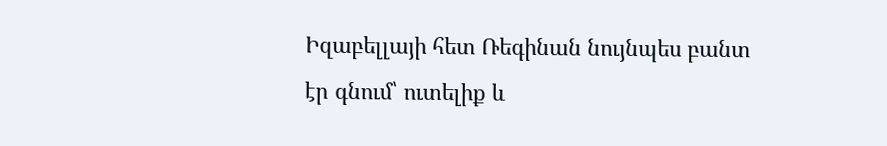Իզաբելլայի հետ Ռեգինան նույնպես բանտ էր գնում՝ ուտելիք և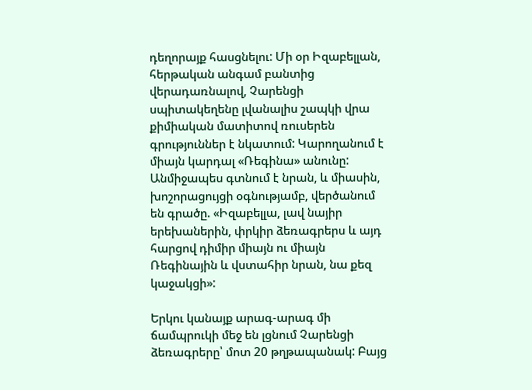դեղորայք հասցնելու: Մի օր Իզաբելլան, հերթական անգամ բանտից վերադառնալով, Չարենցի սպիտակեղենը լվանալիս շապկի վրա քիմիական մատիտով ռուսերեն գրություններ է նկատում: Կարողանում է միայն կարդալ «Ռեգինա» անունը: Անմիջապես գտնում է նրան, և միասին, խոշորացույցի օգնությամբ, վերծանում են գրածը. «Իզաբելլա, լավ նայիր երեխաներին, փրկիր ձեռագրերս և այդ հարցով դիմիր միայն ու միայն Ռեգինային և վստահիր նրան, նա քեզ կաջակցի»:

Երկու կանայք արագ-արագ մի ճամպրուկի մեջ են լցնում Չարենցի ձեռագրերը՝ մոտ 20 թղթապանակ: Բայց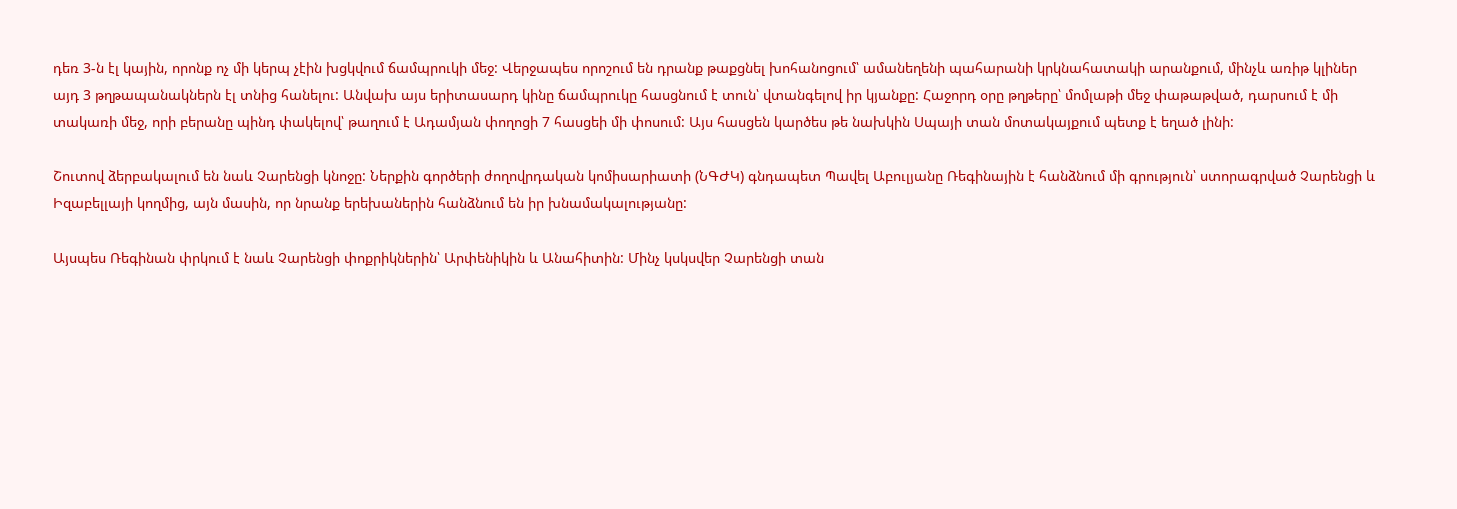դեռ 3-ն էլ կային, որոնք ոչ մի կերպ չէին խցկվում ճամպրուկի մեջ: Վերջապես որոշում են դրանք թաքցնել խոհանոցում՝ ամանեղենի պահարանի կրկնահատակի արանքում, մինչև առիթ կլիներ այդ 3 թղթապանակներն էլ տնից հանելու: Անվախ այս երիտասարդ կինը ճամպրուկը հասցնում է տուն՝ վտանգելով իր կյանքը: Հաջորդ օրը թղթերը՝ մոմլաթի մեջ փաթաթված, դարսում է մի տակառի մեջ, որի բերանը պինդ փակելով՝ թաղում է Ադամյան փողոցի 7 հասցեի մի փոսում: Այս հասցեն կարծես թե նախկին Սպայի տան մոտակայքում պետք է եղած լինի:

Շուտով ձերբակալում են նաև Չարենցի կնոջը: Ներքին գործերի ժողովրդական կոմիսարիատի (ՆԳԺԿ) գնդապետ Պավել Աբուլյանը Ռեգինային է հանձնում մի գրություն՝ ստորագրված Չարենցի և Իզաբելլայի կողմից, այն մասին, որ նրանք երեխաներին հանձնում են իր խնամակալությանը:

Այսպես Ռեգինան փրկում է նաև Չարենցի փոքրիկներին՝ Արփենիկին և Անահիտին: Մինչ կսկսվեր Չարենցի տան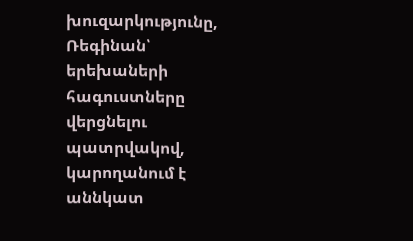խուզարկությունը, Ռեգինան՝ երեխաների հագուստները վերցնելու պատրվակով, կարողանում է աննկատ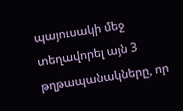պայուսակի մեջ տեղավորել այն 3 թղթապանակները, որ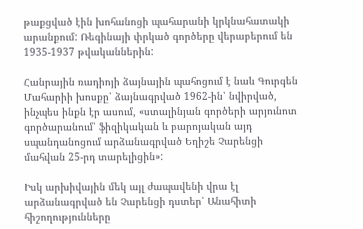թաքցված էին խոհանոցի պահարանի կրկնահատակի արանքում: Ռեգինայի փրկած գործերը վերաբերում են 1935-1937 թվականներին:

Հանրային ռադիոյի ձայնային պահոցում է նաև Գուրգեն Մահարիի խոսքը՝ ձայնագրված 1962-ին՝ նվիրված, ինչպես ինքն էր ասում, «ստալինյան գործերի արյունոտ գործարանում՝ ֆիզիկական և բարոյական այդ սպանդանոցում արձանագրված Եղիշե Չարենցի մահվան 25-րդ տարելիցին»:

Իսկ արխիվային մեկ այլ ժապավենի վրա էլ արձանագրված են Չարենցի դստեր՝ Անահիտի հիշողությունները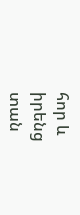հոր և իրենց տան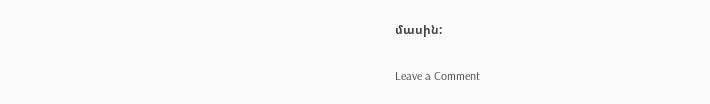մասին:

Leave a Comment